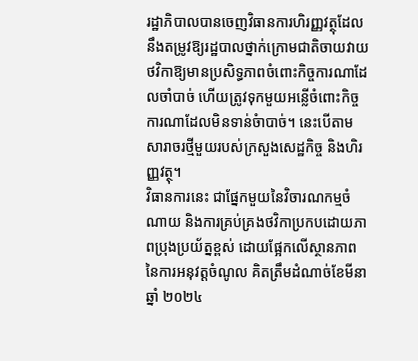រដ្ឋាភិបាលបានចេញវិធានការហិរញ្ញវត្ថុដែលនឹងតម្រូវឱ្យរដ្ឋបាលថ្នាក់ក្រោមជាតិចាយវាយថវិកាឱ្យមានប្រសិទ្ធភាពចំពោះកិច្ចការណាដែលចាំបាច់ ហើយត្រូវទុកមួយអន្លើចំពោះកិច្ចការណាដែលមិនទាន់ចំាបាច់។ នេះបើតាមសារាចរថ្មីមួយរបស់ក្រសួងសេដ្ឋកិច្ច និងហិរញ្ញវត្ថុ។
វិធានការនេះ ជាផ្នែកមួយនៃវិចារណកម្មចំណាយ និងការគ្រប់គ្រងថវិកាប្រកបដោយភាពប្រុងប្រយ័ត្នខ្ពស់ ដោយផ្អែកលើស្ថានភាពនៃការអនុវត្តចំណូល គិតត្រឹមដំណាច់ខែមីនា ឆ្នាំ ២០២៤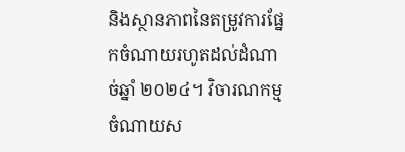និងស្ថានភាពនៃតម្រូវការផ្នែកចំណាយរហូតដល់ដំណាច់ឆ្នាំ ២០២៤។ វិចារណកម្មចំណាយស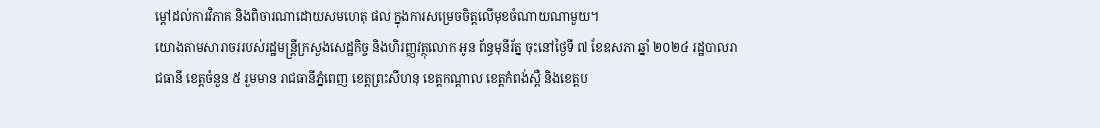ម្តៅដល់ការវិភាគ និងពិចារណាដោយសមហេតុ ផល ក្នុងការសម្រេចចិត្តលើមុខចំណាយណាមួយ។
យោងតាមសារាចររបស់រដ្ឋមន្ត្រីក្រសួងសេដ្ឋកិច្ច និងហិរញ្ញវត្ថុលោក អូន ព័ន្ធមុនីរ័ត្ន ចុះនៅថ្ងៃទី ៧ ខែឧសភា ឆ្នាំ ២០២៤ រដ្ឋបាលរាជធានី ខេត្តចំនួន ៥ រួមមាន រាជធានីភ្នំពេញ ខេត្តព្រះសីហនុ ខេត្តកណ្តាល ខេត្តកំពង់ស្ពឺ និងខេត្តប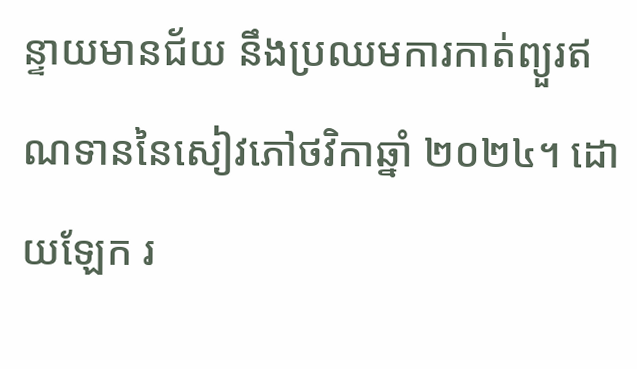ន្ទាយមានជ័យ នឹងប្រឈមការកាត់ព្យួរឥណទាននៃសៀវភៅថវិកាឆ្នាំ ២០២៤។ ដោយឡែក រ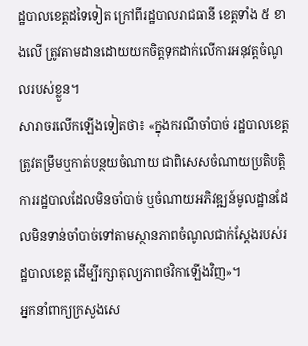ដ្ឋបាលខេត្តដទៃទៀត ក្រៅពីរដ្ឋបាលរាជធានី ខេត្តទាំង ៥ ខាងលើ ត្រូវតាមដានដោយយកចិត្តទុកដាក់លើការអនុវត្តចំណូលរបស់ខ្លួន។
សារាចរលើកឡើងទៀតថា៖ «ក្នុងករណីចាំបាច់ រដ្ឋបាលខេត្តត្រូវតម្រឹមឬកាត់បន្ថយចំណាយ ជាពិសេសចំណាយប្រតិបត្តិការរដ្ឋបាលដែលមិនចាំបាច់ ឬចំណាយអភិវឌ្ឍន៍មូលដ្ឋានដែលមិនទាន់ចាំបាច់ទៅតាមស្ថានភាពចំណូលជាក់ស្តែងរបស់រដ្ឋបាលខេត្ត ដើម្បីរក្សាតុល្យភាពថវិកាឡើងវិញ»។
អ្នកនាំពាក្យក្រសួងសេ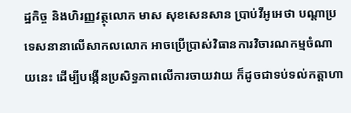ដ្ឋកិច្ច និងហិរញ្ញវត្ថុលោក មាស សុខសេនសាន ប្រាប់វីអូអេថា បណ្តាប្រទេសនានាលើសាកលលោក អាចប្រើប្រាស់វិធានការវិចារណកម្មចំណាយនេះ ដើម្បីបង្កើនប្រសិទ្ធភាពលើការចាយវាយ ក៏ដូចជាទប់ទល់កត្តាហា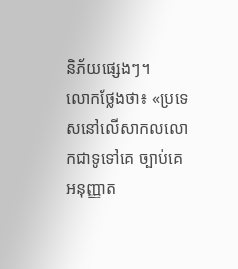និភ័យផ្សេងៗ។
លោកថ្លែងថា៖ «ប្រទេសនៅលើសាកលលោកជាទូទៅគេ ច្បាប់គេអនុញ្ញាត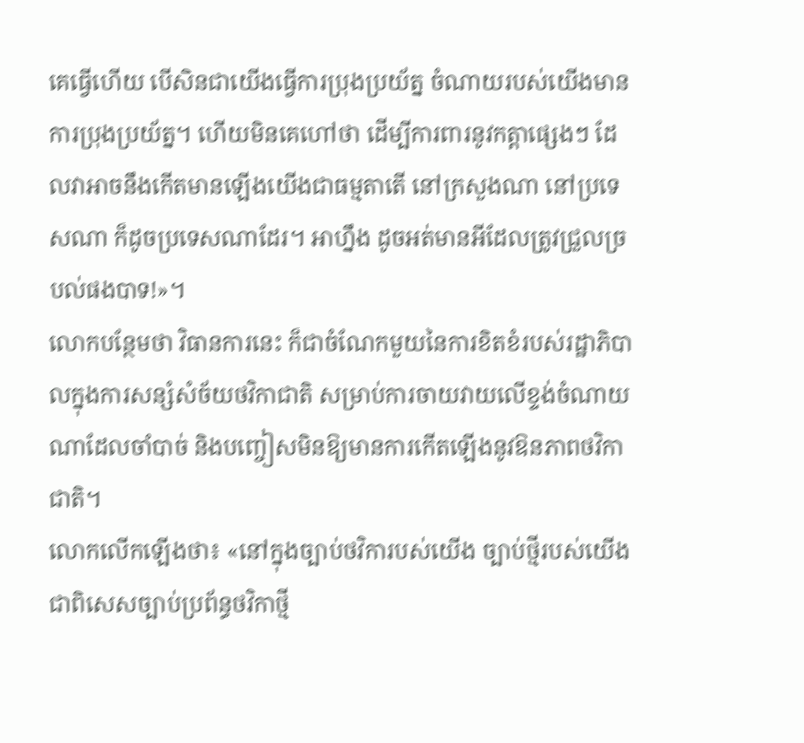គេធ្វើហើយ បើសិនជាយើងធ្វើការប្រុងប្រយ័ត្ន ចំណាយរបស់យើងមានការប្រុងប្រយ័ត្ន។ ហើយមិនគេហៅថា ដើម្បីការពារនូវកត្តាផ្សេងៗ ដែលវាអាចនឹងកើតមានឡើងយើងជាធម្មតាតើ នៅក្រសួងណា នៅប្រទេសណា ក៏ដូចប្រទេសណាដែរ។ អាហ្នឹង ដូចអត់មានអីដែលត្រូវជ្រួលច្របល់ផងបាទ!»។
លោកបន្ថែមថា វិធានការនេះ ក៏ជាចំណែកមួយនៃការខិតខំរបស់រដ្ឋាភិបាលក្នុងការសន្សំសំច័យថវិកាជាតិ សម្រាប់ការចាយវាយលើខ្ទង់ចំណាយណាដែលចាំបាច់ និងបញ្ចៀសមិនឱ្យមានការកើតឡើងនូវឱនភាពថវិកាជាតិ។
លោកលើកឡើងថា៖ «នៅក្នុងច្បាប់ថវិការបស់យើង ច្បាប់ថ្មីរបស់យើង ជាពិសេសច្បាប់ប្រព័ន្ធថវិកាថ្មី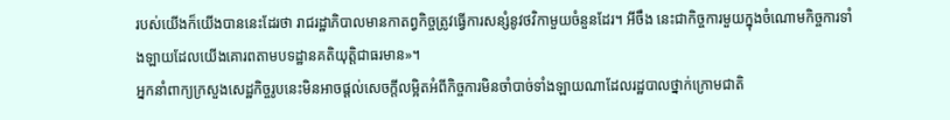របស់យើងក៏យើងបាននេះដែរថា រាជរដ្ឋាភិបាលមានកាតព្វកិច្ចត្រូវធ្វើការសន្សំនូវថវិកាមួយចំនួនដែរ។ អីចឹង នេះជាកិច្ចការមួយក្នុងចំណោមកិច្ចការទាំងឡាយដែលយើងគោរពតាមបទដ្ឋានគតិយុត្តិជាធរមាន»។
អ្នកនាំពាក្យក្រសួងសេដ្ឋកិច្ចរូបនេះមិនអាចផ្តល់សេចក្តីលម្អិតអំពីកិច្ចការមិនចាំបាច់ទាំងឡាយណាដែលរដ្ឋបាលថ្នាក់ក្រោមជាតិ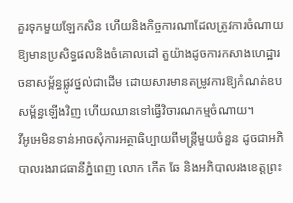គួរទុកមួយឡែកសិន ហើយនិងកិច្ចការណាដែលត្រូវការចំណាយឱ្យមានប្រសិទ្ធផលនិងចំគោលដៅ តួយ៉ាងដូចការកសាងហេដ្ឋារចនាសម្ព័ន្ធផ្លូវថ្នល់ជាដើម ដោយសារមានតម្រូវការឱ្យកំណត់ឧបសម្ព័ន្ធឡើងវិញ ហើយឈានទៅធ្វើវិចារណកម្មចំណាយ។
វីអូអេមិនទាន់អាចសុំការអត្ថាធិប្បាយពីមន្ត្រីមួយចំនួន ដូចជាអភិបាលរងរាជធានីភ្នំពេញ លោក កើត ឆែ និងអភិបាលរងខេត្តព្រះ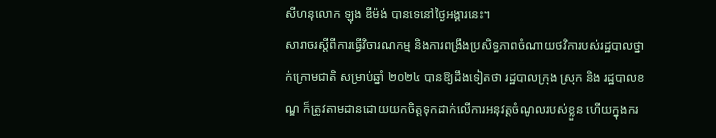សីហនុលោក ឡុង ឌីម៉ង់ បានទេនៅថ្ងៃអង្គារនេះ។
សារាចរស្តីពីការធ្វើវិចារណកម្ម និងការពង្រឹងប្រសិទ្ធភាពចំណាយថវិការបស់រដ្ឋបាលថ្នាក់ក្រោមជាតិ សម្រាប់ឆ្នាំ ២០២៤ បានឱ្យដឹងទៀតថា រដ្ឋបាលក្រុង ស្រុក និង រដ្ឋបាលខណ្ឌ ក៏ត្រូវតាមដានដោយយកចិត្តទុកដាក់លើការអនុវត្តចំណូលរបស់ខ្លួន ហើយក្នុងករ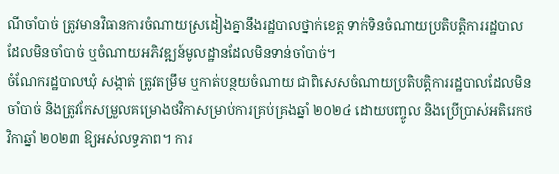ណីចាំបាច់ ត្រូវមានវិធានការចំណាយស្រដៀងគ្នានឹងរដ្ឋបាលថ្នាក់ខេត្ត ទាក់ទិនចំណាយប្រតិបត្តិការរដ្ឋបាលដែលមិនចាំបាច់ ឬចំណាយអភិវឌ្ឍន៍មូលដ្ឋានដែលមិនទាន់ចាំបាច់។
ចំណែករដ្ឋបាលឃុំ សង្កាត់ ត្រូវតម្រឹម ឬកាត់បន្ថយចំណាយ ជាពិសេសចំណាយប្រតិបត្តិការរដ្ឋបាលដែលមិនចាំបាច់ និងត្រូវកែសម្រួលគម្រោងថវិកាសម្រាប់ការគ្រប់គ្រងឆ្នាំ ២០២៤ ដោយបញ្ចូល និងប្រើប្រាស់អតិរេកថវិកាឆ្នាំ ២០២៣ ឱ្យអស់លទ្ធភាព។ ការ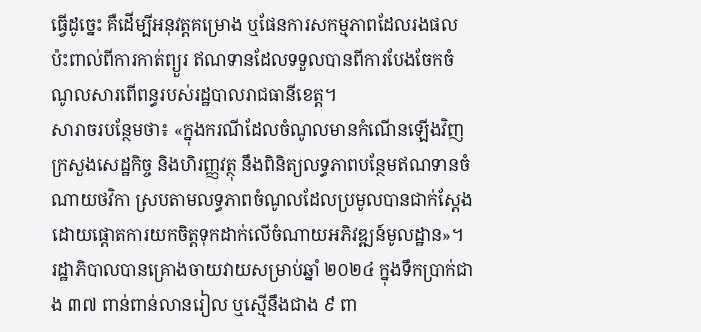ធ្វើដូច្នេះ គឺដើម្បីអនុវត្តគម្រោង ឬផែនការសកម្មភាពដែលរងផលប៉ះពាល់ពីការកាត់ព្យួរ ឥណទានដែលទទួលបានពីការបែងចែកចំណូលសារពើពន្ធរបស់រដ្ឋបាលរាជធានីខេត្ត។
សារាចរបន្ថែមថា៖ «ក្នុងករណីដែលចំណូលមានកំណើនឡើងវិញ ក្រសួងសេដ្ឋកិច្ច និងហិរញ្ញវត្ថុ នឹងពិនិត្យលទ្ធភាពបន្ថែមឥណទានចំណាយថវិកា ស្របតាមលទ្ធភាពចំណូលដែលប្រមូលបានជាក់ស្តែង ដោយផ្តោតការយកចិត្តទុកដាក់លើចំណាយអភិវឌ្ឍន៍មូលដ្ឋាន»។
រដ្ឋាភិបាលបានគ្រោងចាយវាយសម្រាប់ឆ្នាំ ២០២៤ ក្នុងទឹកប្រាក់ជាង ៣៧ ពាន់ពាន់លានរៀល ឬស្មើនឹងជាង ៩ ពា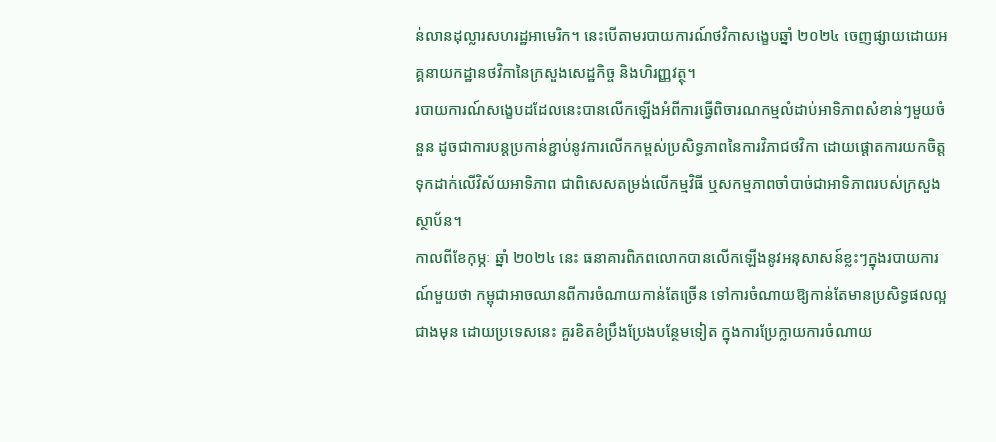ន់លានដុល្លារសហរដ្ឋអាមេរិក។ នេះបើតាមរបាយការណ៍ថវិកាសង្ខេបឆ្នាំ ២០២៤ ចេញផ្សាយដោយអគ្គនាយកដ្ឋានថវិកានៃក្រសួងសេដ្ឋកិច្ច និងហិរញ្ញវត្ថុ។
របាយការណ៍សង្ខេបដដែលនេះបានលើកឡើងអំពីការធ្វើពិចារណកម្មលំដាប់អាទិភាពសំខាន់ៗមួយចំនួន ដូចជាការបន្តប្រកាន់ខ្ជាប់នូវការលើកកម្ពស់ប្រសិទ្ធភាពនៃការវិភាជថវិកា ដោយផ្តោតការយកចិត្តទុកដាក់លើវិស័យអាទិភាព ជាពិសេសតម្រង់លើកម្មវិធី ឬសកម្មភាពចាំបាច់ជាអាទិភាពរបស់ក្រសួងស្ថាប័ន។
កាលពីខែកុម្ភៈ ឆ្នាំ ២០២៤ នេះ ធនាគារពិភពលោកបានលើកឡើងនូវអនុសាសន៍ខ្លះៗក្នុងរបាយការណ៍មួយថា កម្ពុជាអាចឈានពីការចំណាយកាន់តែច្រើន ទៅការចំណាយឱ្យកាន់តែមានប្រសិទ្ធផលល្អជាងមុន ដោយប្រទេសនេះ គួរខិតខំប្រឹងប្រែងបន្ថែមទៀត ក្នុងការប្រែក្លាយការចំណាយ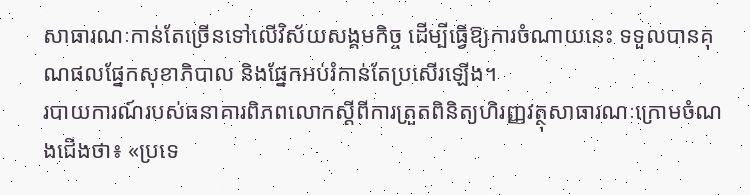សាធារណៈកាន់តែច្រើនទៅលើវិស័យសង្គមកិច្ច ដើម្បីធ្វើឱ្យការចំណាយនេះ ទទួលបានគុណផលផ្នែកសុខាភិបាល និងផ្នែកអប់រំកាន់តែប្រសើរឡើង។
របាយការណ៍របស់ធនាគារពិភពលោកស្តីពីការត្រួតពិនិត្យហិរញ្ញវត្ថុសាធារណៈក្រោមចំណងជើងថា៖ «ប្រទេ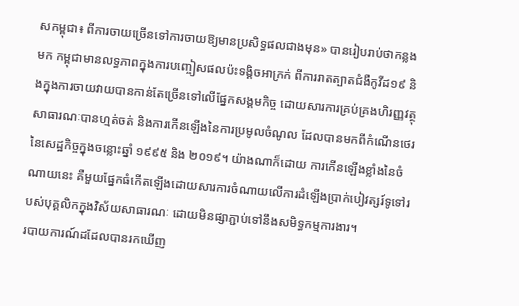សកម្ពុជា៖ ពីការចាយច្រើនទៅការចាយឱ្យមានប្រសិទ្ធផលជាងមុន» បានរៀបរាប់ថាកន្លងមក កម្ពុជាមានលទ្ធភាពក្នុងការបញ្ចៀសផលប៉ះទង្គិចអាក្រក់ ពីការរាតត្បាតជំងឺកូវីដ១៩ និងក្នុងការចាយវាយបានកាន់តែច្រើនទៅលើផ្នែកសង្គមកិច្ច ដោយសារការគ្រប់គ្រងហិរញ្ញវត្ថុសាធារណៈបានហ្មត់ចត់ និងការកើនឡើងនៃការប្រមូលចំណូល ដែលបានមកពីកំណើនថេរនៃសេដ្ឋកិច្ចក្នុងចន្លោះឆ្នាំ ១៩៩៥ និង ២០១៩។ យ៉ាងណាក៏ដោយ ការកើនឡើងខ្លាំងនៃចំណាយនេះ គឺមួយផ្នែកធំកើតឡើងដោយសារការចំណាយលើការដំឡើងប្រាក់បៀវត្សរ៍ទូទៅរបស់បុគ្គលិកក្នុងវិស័យសាធារណៈ ដោយមិនផ្សាភ្ជាប់ទៅនឹងសមិទ្ធកម្មការងារ។
របាយការណ៍ដដែលបានរកឃើញ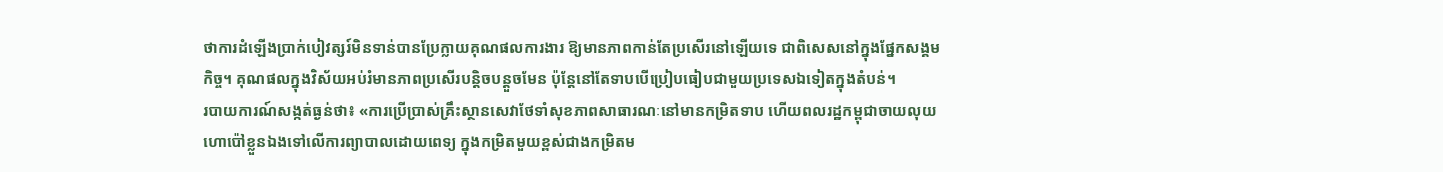ថាការដំឡើងប្រាក់បៀវត្សរ៍មិនទាន់បានប្រែក្លាយគុណផលការងារ ឱ្យមានភាពកាន់តែប្រសើរនៅឡើយទេ ជាពិសេសនៅក្នុងផ្នែកសង្គមកិច្ច។ គុណផលក្នុងវិស័យអប់រំមានភាពប្រសើរបន្តិចបន្តួចមែន ប៉ុន្តែនៅតែទាបបើប្រៀបធៀបជាមួយប្រទេសឯទៀតក្នុងតំបន់។
របាយការណ៍សង្កត់ធ្ងន់ថា៖ «ការប្រើប្រាស់គ្រឹះស្ថានសេវាថែទាំសុខភាពសាធារណៈនៅមានកម្រិតទាប ហើយពលរដ្ឋកម្ពុជាចាយលុយហោប៉ៅខ្លួនឯងទៅលើការព្យាបាលដោយពេទ្យ ក្នុងកម្រិតមួយខ្ពស់ជាងកម្រិតម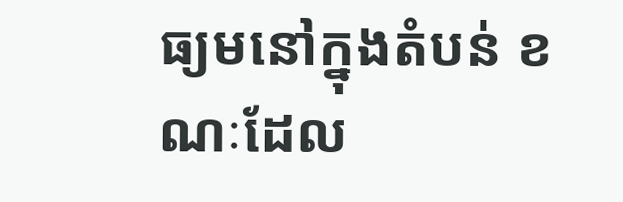ធ្យមនៅក្នុងតំបន់ ខណៈដែល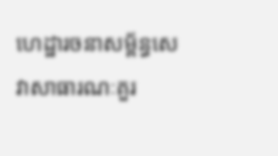ហេដ្ឋារចនាសម្ព័ន្ធសេវាសាធារណៈគួរ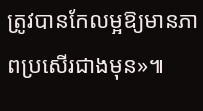ត្រូវបានកែលម្អឱ្យមានភាពប្រសើរជាងមុន»៕